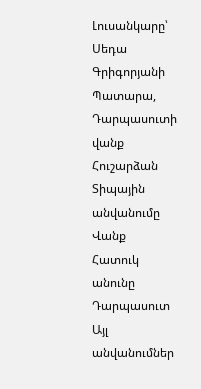Լուսանկարը՝ Սեդա Գրիգորյանի
Պատարա, Դարպասուտի վանք
Հուշարձան
Տիպային անվանումը
Վանք
Հատուկ անունը
Դարպասուտ
Այլ անվանումներ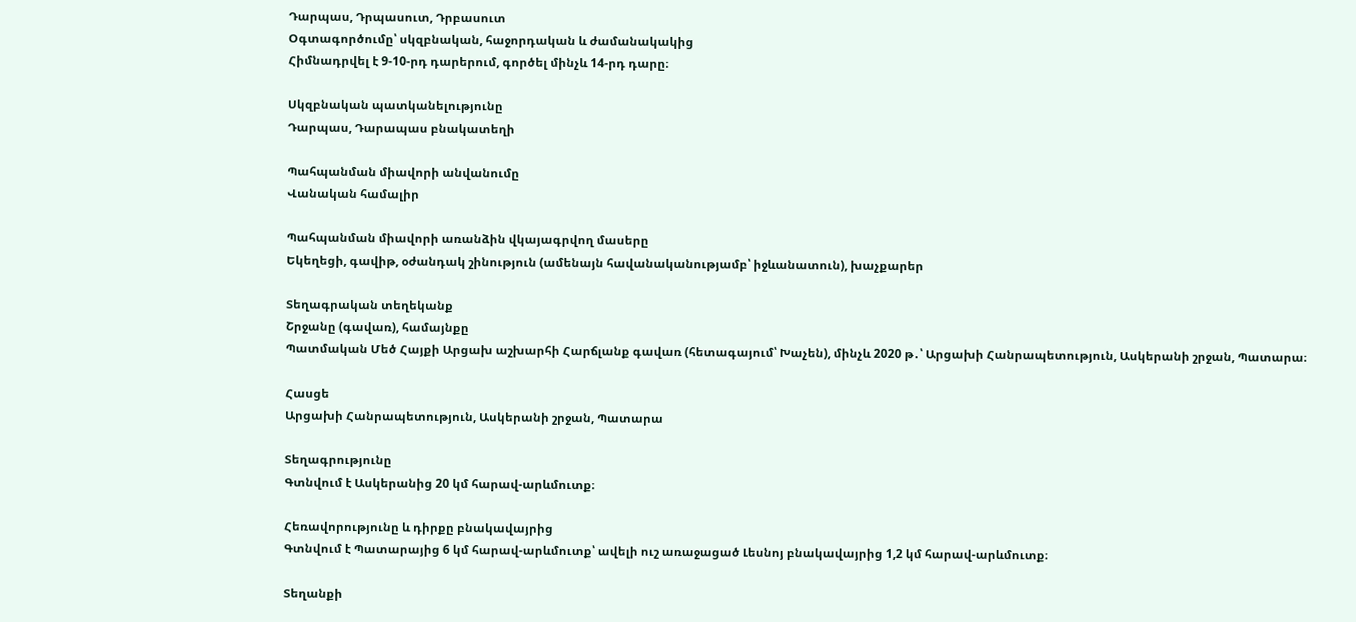Դարպաս, Դրպասուտ, Դրբասուտ
Օգտագործումը՝ սկզբնական, հաջորդական և ժամանակակից
Հիմնադրվել է 9-10-րդ դարերում, գործել մինչև 14-րդ դարը։

Սկզբնական պատկանելությունը
Դարպաս, Դարապաս բնակատեղի

Պահպանման միավորի անվանումը
Վանական համալիր

Պահպանման միավորի առանձին վկայագրվող մասերը
Եկեղեցի, գավիթ, օժանդակ շինություն (ամենայն հավանականությամբ՝ իջևանատուն), խաչքարեր

Տեղագրական տեղեկանք
Շրջանը (գավառ), համայնքը
Պատմական Մեծ Հայքի Արցախ աշխարհի Հարճլանք գավառ (հետագայում՝ Խաչեն), մինչև 2020 թ․՝ Արցախի Հանրապետություն, Ասկերանի շրջան, Պատարա։

Հասցե
Արցախի Հանրապետություն, Ասկերանի շրջան, Պատարա

Տեղագրությունը
Գտնվում է Ասկերանից 20 կմ հարավ-արևմուտք։

Հեռավորությունը և դիրքը բնակավայրից
Գտնվում է Պատարայից 6 կմ հարավ-արևմուտք՝ ավելի ուշ առաջացած Լեսնոյ բնակավայրից 1,2 կմ հարավ-արևմուտք։

Տեղանքի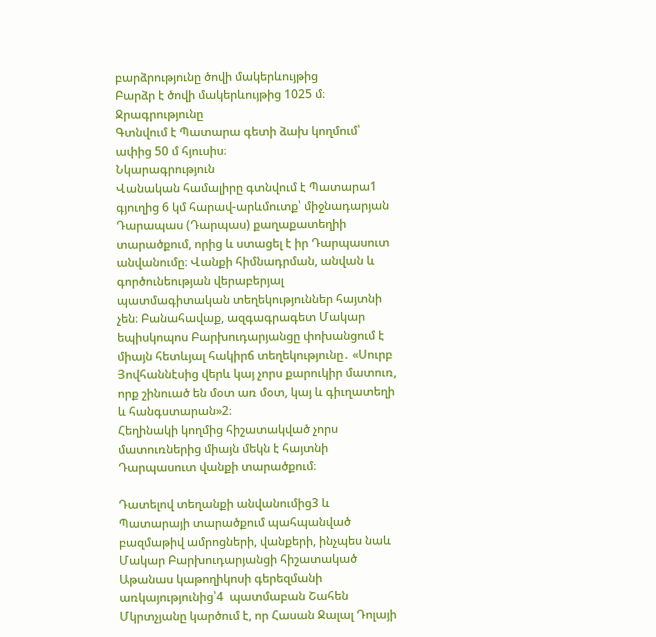բարձրությունը ծովի մակերևույթից
Բարձր է ծովի մակերևույթից 1025 մ։
Ջրագրությունը
Գտնվում է Պատարա գետի ձախ կողմում՝ ափից 50 մ հյուսիս։
Նկարագրություն
Վանական համալիրը գտնվում է Պատարա1 գյուղից 6 կմ հարավ-արևմուտք՝ միջնադարյան Դարապաս (Դարպաս) քաղաքատեղիի տարածքում, որից և ստացել է իր Դարպասուտ անվանումը։ Վանքի հիմնադրման, անվան և գործունեության վերաբերյալ պատմագիտական տեղեկություններ հայտնի չեն։ Բանահավաք, ազգագրագետ Մակար եպիսկոպոս Բարխուդարյանցը փոխանցում է միայն հետևյալ հակիրճ տեղեկությունը․ «Սուրբ Յովհաննէսից վերև կայ չորս քարուկիր մատուռ, որք շինուած են մօտ առ մօտ, կայ և գիւղատեղի և հանգստարան»2։
Հեղինակի կողմից հիշատակված չորս մատուռներից միայն մեկն է հայտնի Դարպասուտ վանքի տարածքում։

Դատելով տեղանքի անվանումից3 և Պատարայի տարածքում պահպանված բազմաթիվ ամրոցների, վանքերի, ինչպես նաև Մակար Բարխուդարյանցի հիշատակած Աթանաս կաթողիկոսի գերեզմանի առկայությունից՝4  պատմաբան Շահեն Մկրտչյանը կարծում է, որ Հասան Ջալալ Դոլայի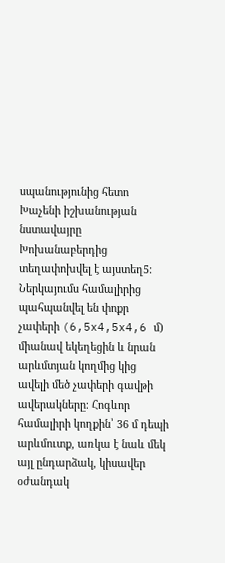սպանությունից հետո Խաչենի իշխանության նստավայրը Խոխանաբերդից տեղափոխվել է այստեղ5։
Ներկայումս համալիրից պահպանվել են փոքր չափերի (6,5x4,5x4,6 մ) միանավ եկեղեցին և նրան արևմտյան կողմից կից ավելի մեծ չափերի գավթի ավերակները։ Հոգևոր համալիրի կողքին՝ 36 մ դեպի արևմուտք, առկա է նաև մեկ այլ ընդարձակ, կիսավեր օժանդակ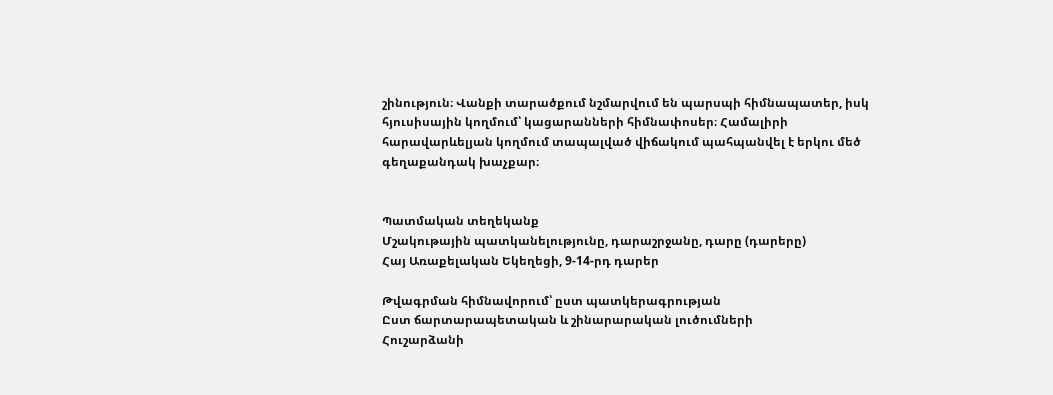շինություն։ Վանքի տարածքում նշմարվում են պարսպի հիմնապատեր, իսկ հյուսիսային կողմում՝ կացարանների հիմնափոսեր։ Համալիրի հարավարևելյան կողմում տապալված վիճակում պահպանվել է երկու մեծ գեղաքանդակ խաչքար։


Պատմական տեղեկանք
Մշակութային պատկանելությունը, դարաշրջանը, դարը (դարերը)
Հայ Առաքելական Եկեղեցի, 9-14-րդ դարեր

Թվագրման հիմնավորում՝ ըստ պատկերագրության
Ըստ ճարտարապետական և շինարարական լուծումների
Հուշարձանի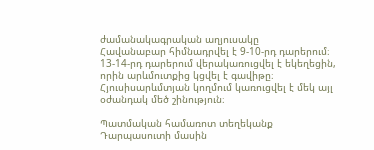ժամանակագրական աղյուսակը
Հավանաբար հիմնադրվել է 9-10-րդ դարերում։ 13-14-րդ դարերում վերակառուցվել է եկեղեցին, որին արևմուտքից կցվել է գավիթը։ Հյուսիսարևմտյան կողմում կառուցվել է մեկ այլ օժանդակ մեծ շինություն։

Պատմական համառոտ տեղեկանք
Դարպասուտի մասին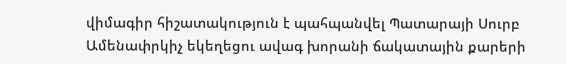վիմագիր հիշատակություն է պահպանվել Պատարայի Սուրբ Ամենափրկիչ եկեղեցու ավագ խորանի ճակատային քարերի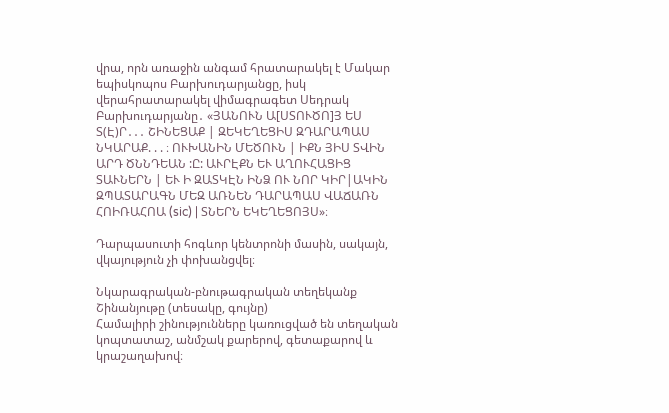վրա, որն առաջին անգամ հրատարակել է Մակար եպիսկոպոս Բարխուդարյանցը, իսկ վերահրատարակել վիմագրագետ Սեդրակ Բարխուդարյանը․ «ՅԱՆՈՒՆ Ա[ՍՏՈՒԾՈ]Յ ԵՍ Տ(Է)Ր․․․ ՇԻՆԵՑԱՔ | ԶԵԿԵՂԵՑԻՍ ԶԴԱՐԱՊԱՍ ՆԿԱՐԱՔ. . . ։ ՈՒԽԱՆԻՆ ՄԵԾՈՒՆ | ԻՔՆ ՅԻՍ ՏՎԻՆ ԱՐԴ ԾՆՆԴԵԱՆ :Ը: ԱՒՐԷՔՆ ԵՒ ԱՂՈՒՀԱՑԻՑ ՏԱՒՆԵՐՆ | ԵՒ Ի ԶԱՏԿԷՆ ԻՆՁ ՈՒ ՆՈՐ ԿԻՐ|ԱԿԻՆ ԶՊԱՏԱՐԱԳՆ ՄԵԶ ԱՌՆԵՆ ԴԱՐԱՊԱՍ ՎԱՃԱՌՆ ՀՈԻՌԱՀՈԱ (sic) | ՏՆԵՐՆ ԵԿԵՂԵՑՈՅՍ»։

Դարպասուտի հոգևոր կենտրոնի մասին, սակայն, վկայություն չի փոխանցվել։

Նկարագրական-բնութագրական տեղեկանք
Շինանյութը (տեսակը, գույնը)
Համալիրի շինությունները կառուցված են տեղական կոպտատաշ, անմշակ քարերով, գետաքարով և կրաշաղախով։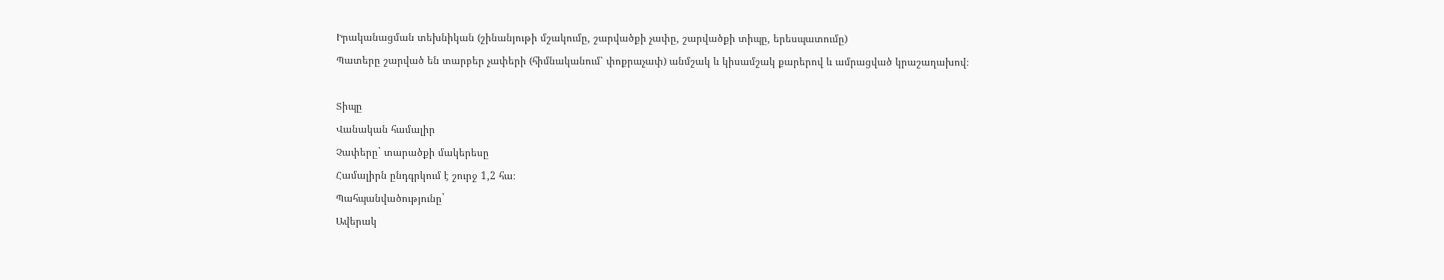Իրականացման տեխնիկան (շինանյութի մշակումը, շարվածքի չափը, շարվածքի տիպը, երեսպատումը)
Պատերը շարված են տարբեր չափերի (հիմնականում՝ փոքրաչափ) անմշակ և կիսամշակ քարերով և ամրացված կրաշաղախով։

Տիպը
Վանական համալիր
Չափերը` տարածքի մակերեսը
Համալիրն ընդգրկում է շուրջ 1,2 հա։
Պահպանվածությունը`
Ավերակ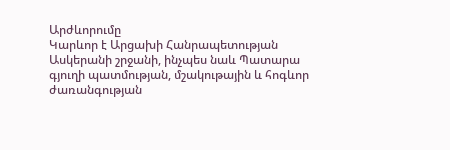Արժևորումը
Կարևոր է Արցախի Հանրապետության Ասկերանի շրջանի, ինչպես նաև Պատարա գյուղի պատմության, մշակութային և հոգևոր ժառանգության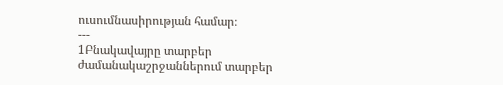ուսումնասիրության համար։
---
1Բնակավայրը տարբեր ժամանակաշրջաններում տարբեր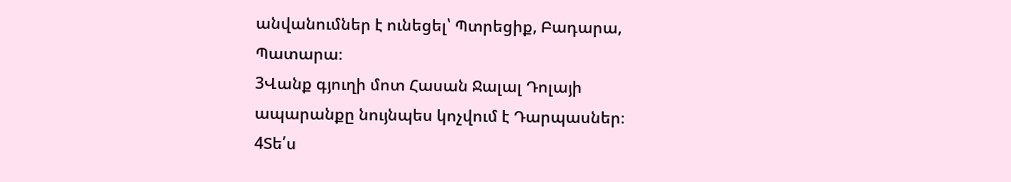անվանումներ է ունեցել՝ Պտրեցիք, Բադարա, Պատարա։
3Վանք գյուղի մոտ Հասան Ջալալ Դոլայի ապարանքը նույնպես կոչվում է Դարպասներ։
4Տե՛ս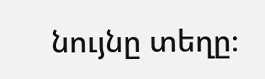նույնը տեղը։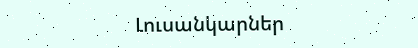Լուսանկարներ